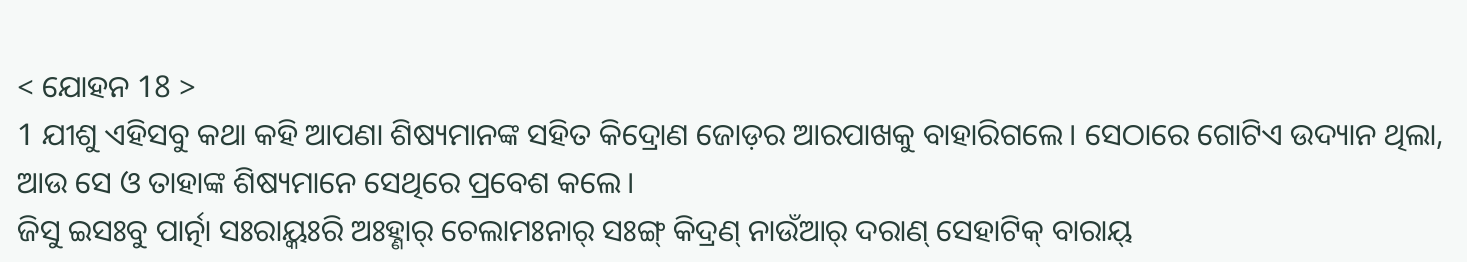< ଯୋହନ 18 >
1 ଯୀଶୁ ଏହିସବୁ କଥା କହି ଆପଣା ଶିଷ୍ୟମାନଙ୍କ ସହିତ କିଦ୍ରୋଣ ଜୋଡ଼ର ଆରପାଖକୁ ବାହାରିଗଲେ। ସେଠାରେ ଗୋଟିଏ ଉଦ୍ୟାନ ଥିଲା, ଆଉ ସେ ଓ ତାହାଙ୍କ ଶିଷ୍ୟମାନେ ସେଥିରେ ପ୍ରବେଶ କଲେ।
ଜିସୁ ଇସଃବୁ ପାର୍ତ୍ନା ସଃରାୟ୍କଃରି ଅଃହ୍ଣାର୍ ଚେଲାମଃନାର୍ ସଃଙ୍ଗ୍ କିଦ୍ରଣ୍ ନାଉଁଆର୍ ଦରାଣ୍ ସେହାଟିକ୍ ବାରାୟ୍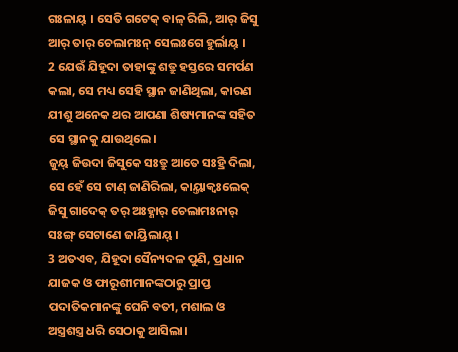ଗଃଳାୟ୍ । ସେତି ଗଟେକ୍ ବାଳ୍ ରିଲି, ଆର୍ ଜିସୁ ଆର୍ ତାର୍ ଚେଲାମଃନ୍ ସେଲଃଗେ ହୁର୍ଲାୟ୍ ।
2 ଯେଉଁ ଯିହୂଦା ତାହାଙ୍କୁ ଶତ୍ରୁ ହସ୍ତରେ ସମର୍ପଣ କଲା, ସେ ମଧ୍ୟ ସେହି ସ୍ଥାନ ଜାଣିଥିଲା, କାରଣ ଯୀଶୁ ଅନେକ ଥର ଆପଣା ଶିଷ୍ୟମାନଙ୍କ ସହିତ ସେ ସ୍ଥାନକୁ ଯାଉଥିଲେ।
ଜୁୟ୍ ଜିଉଦା ଜିସୁକେ ସଃତ୍ରୁ ଆତେ ସଃହ୍ରି ଦିଲା, ସେ ହେଁ ସେ ଟାଣ୍ ଜାଣିରିଲା, କାୟ୍ତାକ୍ବଃଲେକ୍ ଜିସୁ ଗାଦେକ୍ ତର୍ ଅଃହ୍ଣାର୍ ଚେଲାମଃନାର୍ ସଃଙ୍ଗ୍ ସେଟାଣେ ଜାୟ୍ରିଲାୟ୍ ।
3 ଅତଏବ, ଯିହୂଦା ସୈନ୍ୟଦଳ ପୁଣି, ପ୍ରଧାନ ଯାଜକ ଓ ଫାରୂଶୀମାନଙ୍କଠାରୁ ପ୍ରାପ୍ତ ପଦାତିକମାନଙ୍କୁ ଘେନି ବତୀ, ମଶାଲ ଓ ଅସ୍ତ୍ରଶସ୍ତ୍ର ଧରି ସେଠାକୁ ଆସିଲା।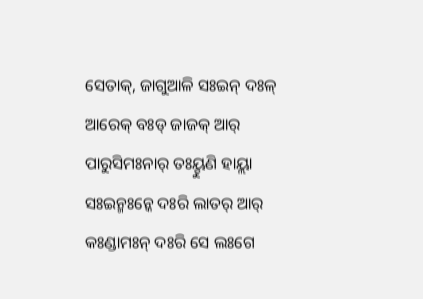ସେତାକ୍, ଜାଗୁଆଳି ସଃଇନ୍ ଦଃଳ୍ ଆରେକ୍ ବଃଡ୍ ଜାଜକ୍ ଆର୍ ପାରୁସିମଃନାର୍ ତଃୟ୍ହୁଣି ହାୟ୍ଲା ସଃଇନ୍ମଃନ୍କେ ଦଃରି ଲାତର୍ ଆର୍ କଃଣ୍ଡାମଃନ୍ ଦଃରି ସେ ଲଃଗେ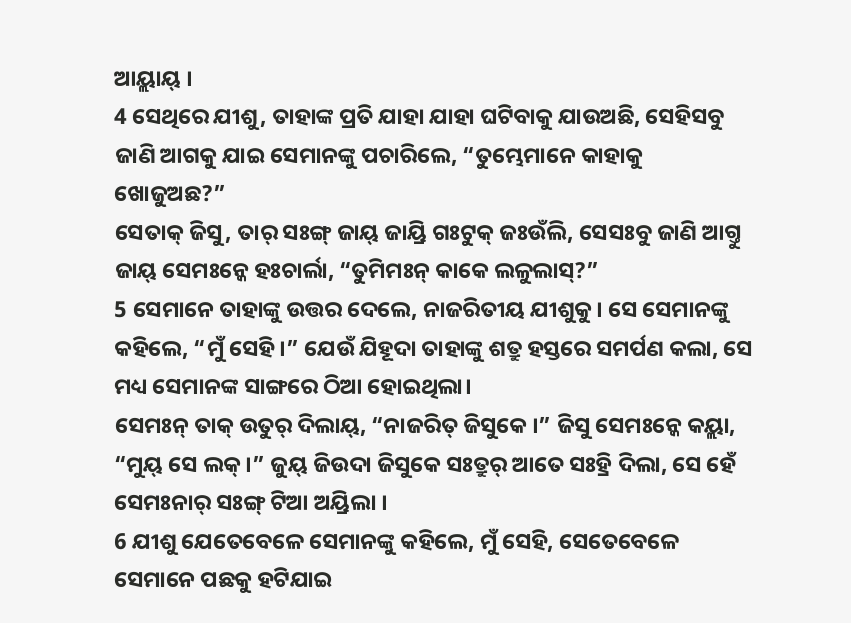ଆୟ୍ଲାୟ୍ ।
4 ସେଥିରେ ଯୀଶୁ, ତାହାଙ୍କ ପ୍ରତି ଯାହା ଯାହା ଘଟିବାକୁ ଯାଉଅଛି, ସେହିସବୁ ଜାଣି ଆଗକୁ ଯାଇ ସେମାନଙ୍କୁ ପଚାରିଲେ, “ତୁମ୍ଭେମାନେ କାହାକୁ ଖୋଜୁଅଛ?”
ସେତାକ୍ ଜିସୁ, ତାର୍ ସଃଙ୍ଗ୍ ଜାୟ୍ ଜାୟ୍ରି ଗଃଟୁକ୍ ଜଃଉଁଲି, ସେସଃବୁ ଜାଣି ଆଗ୍ତୁ ଜାୟ୍ ସେମଃନ୍କେ ହଃଚାର୍ଲା, “ତୁମିମଃନ୍ କାକେ ଲଳୁଲାସ୍?”
5 ସେମାନେ ତାହାଙ୍କୁ ଉତ୍ତର ଦେଲେ, ନାଜରିତୀୟ ଯୀଶୁକୁ। ସେ ସେମାନଙ୍କୁ କହିଲେ, “ମୁଁ ସେହି।” ଯେଉଁ ଯିହୂଦା ତାହାଙ୍କୁ ଶତ୍ରୁ ହସ୍ତରେ ସମର୍ପଣ କଲା, ସେ ମଧ୍ୟ ସେମାନଙ୍କ ସାଙ୍ଗରେ ଠିଆ ହୋଇଥିଲା।
ସେମଃନ୍ ତାକ୍ ଉତୁର୍ ଦିଲାୟ୍, “ନାଜରିତ୍ ଜିସୁକେ ।” ଜିସୁ ସେମଃନ୍କେ କୟ୍ଲା, “ମୁୟ୍ ସେ ଲକ୍ ।” ଜୁୟ୍ ଜିଉଦା ଜିସୁକେ ସଃତ୍ରୁର୍ ଆତେ ସଃହ୍ରି ଦିଲା, ସେ ହେଁ ସେମଃନାର୍ ସଃଙ୍ଗ୍ ଟିଆ ଅୟ୍ରିଲା ।
6 ଯୀଶୁ ଯେତେବେଳେ ସେମାନଙ୍କୁ କହିଲେ, ମୁଁ ସେହି, ସେତେବେଳେ ସେମାନେ ପଛକୁ ହଟିଯାଇ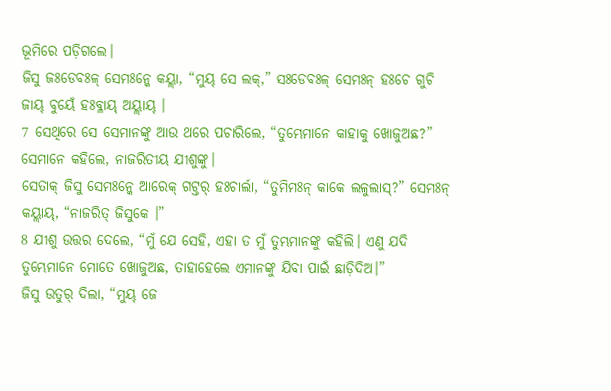ଭୂମିରେ ପଡ଼ିଗଲେ।
ଜିସୁ ଜଃଡେବଃଳ୍ ସେମଃନ୍କେ କୟ୍ଲା, “ମୁୟ୍ ସେ ଲକ୍,” ସଃଡେବଃଳ୍ ସେମଃନ୍ ହଃଚେ ଗୁଚି ଜାୟ୍ ବୁୟେଁ ହଃବ୍ଳାୟ୍ ଅୟ୍ଲାୟ୍ ।
7 ସେଥିରେ ସେ ସେମାନଙ୍କୁ ଆଉ ଥରେ ପଚାରିଲେ, “ତୁମ୍ଭେମାନେ କାହାକୁ ଖୋଜୁଅଛ?” ସେମାନେ କହିଲେ, ନାଜରିତୀୟ ଯୀଶୁଙ୍କୁ।
ସେତାକ୍ ଜିସୁ ସେମଃନ୍କେ ଆରେକ୍ ଗଟ୍ତର୍ ହଃଚାର୍ଲା, “ତୁମିମଃନ୍ କାକେ ଲଳୁଲାସ୍?” ସେମଃନ୍ କୟ୍ଲାୟ୍, “ନାଜରିତ୍ ଜିସୁକେ ।”
8 ଯୀଶୁ ଉତ୍ତର ଦେଲେ, “ମୁଁ ଯେ ସେହି, ଏହା ତ ମୁଁ ତୁମ୍ଭମାନଙ୍କୁ କହିଲି। ଏଣୁ ଯଦି ତୁମ୍ଭେମାନେ ମୋତେ ଖୋଜୁଅଛ, ତାହାହେଲେ ଏମାନଙ୍କୁ ଯିବା ପାଇଁ ଛାଡ଼ିଦିଅ।”
ଜିସୁ ଉତୁର୍ ଦିଲା, “ମୁୟ୍ ଜେ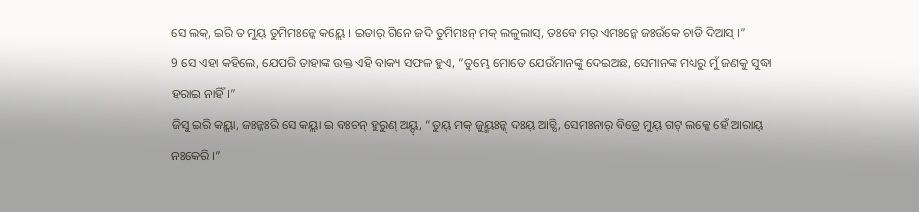ସେ ଲକ୍, ଇରି ତ ମୁୟ୍ ତୁମିମଃନ୍କେ କୟ୍ଲେ । ଇତାର୍ ଗିନେ ଜଦି ତୁମିମଃନ୍ ମକ୍ ଲଳୁଲାସ୍, ତଃବେ ମର୍ ଏମଃନ୍କେ ଜଃଉଁକେ ଚାଡି ଦିଆସ୍ ।”
9 ସେ ଏହା କହିଲେ, ଯେପରି ତାହାଙ୍କ ଉକ୍ତ ଏହି ବାକ୍ୟ ସଫଳ ହୁଏ, “ତୁମ୍ଭେ ମୋତେ ଯେଉଁମାନଙ୍କୁ ଦେଇଅଛ, ସେମାନଙ୍କ ମଧ୍ୟରୁ ମୁଁ ଜଣକୁ ସୁଦ୍ଧା ହରାଇ ନାହିଁ।”
ଜିସୁ ଇରି କୟ୍ଲା, ଜଃନ୍କଃରି ସେ କୟ୍ଲା ଇ ବଃଚନ୍ ହୁରୁଣ୍ ଅୟ୍ଦ୍, “ତୁୟ୍ ମକ୍ ଜୁୟ୍ମଃନ୍କ୍ ଦଃୟ୍ ଆଚ୍ସି, ସେମଃନାର୍ ବିତ୍ରେ ମୁୟ୍ ଗଟ୍ ଲକ୍କେ ହେଁ ଆରାୟ୍ ନଃକେରି ।”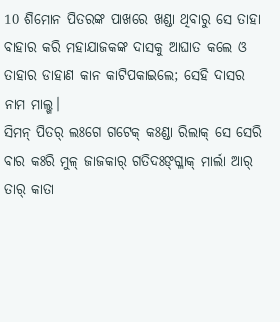10 ଶିମୋନ ପିତରଙ୍କ ପାଖରେ ଖଣ୍ଡା ଥିବାରୁ ସେ ତାହା ବାହାର କରି ମହାଯାଜକଙ୍କ ଦାସକୁ ଆଘାତ କଲେ ଓ ତାହାର ଡାହାଣ କାନ କାଟିପକାଇଲେ; ସେହି ଦାସର ନାମ ମାଲ୍ଖ।
ସିମନ୍ ପିତର୍ ଲଃଗେ ଗଟେକ୍ କଃଣ୍ଡା ରିଲାକ୍ ସେ ସେରି ବାର କଃରି ମୁଳ୍ ଜାଜକାର୍ ଗତିଦଃଙ୍ଗ୍ଳାକ୍ ମାର୍ଲା ଆର୍ ତାର୍ କାତା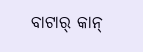ବାଟାର୍ କାନ୍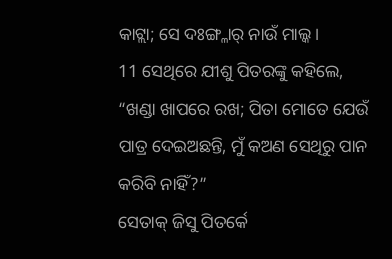କାଟ୍ଲା; ସେ ଦଃଙ୍ଗ୍ଳାର୍ ନାଉଁ ମାଲ୍କ ।
11 ସେଥିରେ ଯୀଶୁ ପିତରଙ୍କୁ କହିଲେ, “ଖଣ୍ଡା ଖାପରେ ରଖ; ପିତା ମୋତେ ଯେଉଁ ପାତ୍ର ଦେଇଅଛନ୍ତି, ମୁଁ କଅଣ ସେଥିରୁ ପାନ କରିବି ନାହିଁ?”
ସେତାକ୍ ଜିସୁ ପିତର୍କେ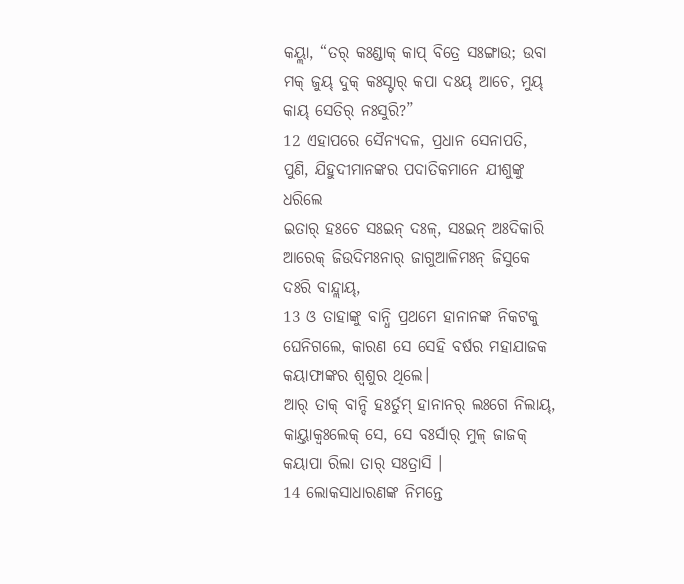କୟ୍ଲା, “ତର୍ କଃଣ୍ଡାକ୍ କାପ୍ ବିତ୍ରେ ସଃଙ୍ଗାଉ; ଉବା ମକ୍ ଜୁୟ୍ ଦୁକ୍ କଃସ୍ଟାର୍ କପା ଦଃୟ୍ ଆଚେ, ମୁୟ୍ କାୟ୍ ସେତିର୍ ନଃସୁରି?”
12 ଏହାପରେ ସୈନ୍ୟଦଳ, ପ୍ରଧାନ ସେନାପତି, ପୁଣି, ଯିହୁଦୀମାନଙ୍କର ପଦାତିକମାନେ ଯୀଶୁଙ୍କୁ ଧରିଲେ
ଇତାର୍ ହଃଚେ ସଃଇନ୍ ଦଃଳ୍, ସଃଇନ୍ ଅଃଦିକାରି ଆରେକ୍ ଜିଉଦିମଃନାର୍ ଜାଗୁଆଳିମଃନ୍ ଜିସୁକେ ଦଃରି ବାନ୍ଦ୍ଲାୟ୍,
13 ଓ ତାହାଙ୍କୁ ବାନ୍ଧି ପ୍ରଥମେ ହାନାନଙ୍କ ନିକଟକୁ ଘେନିଗଲେ, କାରଣ ସେ ସେହି ବର୍ଷର ମହାଯାଜକ କୟାଫାଙ୍କର ଶ୍ୱଶୁର ଥିଲେ।
ଆର୍ ତାକ୍ ବାନ୍ଦି ହଃର୍ତୁମ୍ ହାନାନର୍ ଲଃଗେ ନିଲାୟ୍, କାୟ୍ତାକ୍ବଃଲେକ୍ ସେ, ସେ ବଃର୍ସାର୍ ମୁଳ୍ ଜାଜକ୍ କୟାପା ରିଲା ତାର୍ ସଃତ୍ରାସି ।
14 ଲୋକସାଧାରଣଙ୍କ ନିମନ୍ତେ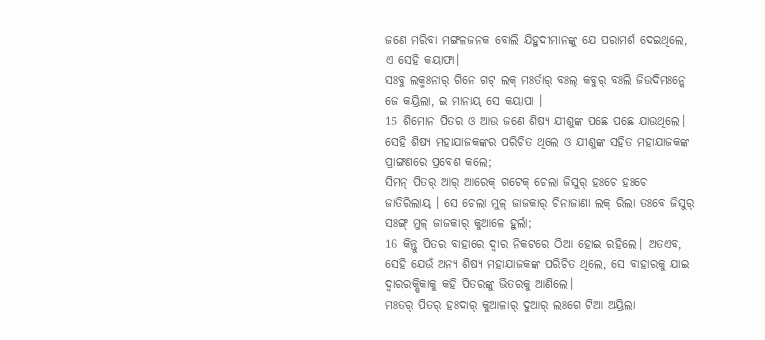ଜଣେ ମରିବା ମଙ୍ଗଳଜନକ ବୋଲି ଯିହୁଦୀମାନଙ୍କୁ ଯେ ପରାମର୍ଶ ଦେଇଥିଲେ, ଏ ସେହି କୟାଫା।
ସଃବୁ ଲକ୍ମଃନାର୍ ଗିନେ ଗଟ୍ ଲକ୍ ମଃର୍ତାର୍ ବଃଲ୍ କବୁର୍ ବଃଲି ଜିଉଦିମଃନ୍କେ ଜେ କୟ୍ରିଲା, ଇ ମାନାୟ୍ ସେ କୟାପା ।
15 ଶିମୋନ ପିତର ଓ ଆଉ ଜଣେ ଶିଷ୍ୟ ଯୀଶୁଙ୍କ ପଛେ ପଛେ ଯାଉଥିଲେ। ସେହି ଶିଷ୍ୟ ମହାଯାଜକଙ୍କର ପରିଚିତ ଥିଲେ ଓ ଯୀଶୁଙ୍କ ସହିତ ମହାଯାଜକଙ୍କ ପ୍ରାଙ୍ଗଣରେ ପ୍ରବେଶ କଲେ;
ସିମନ୍ ପିତର୍ ଆର୍ ଆରେକ୍ ଗଟେକ୍ ଚେଲା ଜିସୁର୍ ହଃଚେ ହଃଚେ ଜାତିରିଲାୟ୍ । ସେ ଚେଲା ମୁଳ୍ ଜାଜକାର୍ ଚିନାଜାଣା ଲକ୍ ରିଲା ତଃବେ ଜିସୁର୍ ସଃଙ୍ଗ୍ ମୁଳ୍ ଜାଜକାର୍ କୁଆଳେ ହୁର୍ଲା;
16 କିନ୍ତୁ ପିତର ବାହାରେ ଦ୍ୱାର ନିକଟରେ ଠିଆ ହୋଇ ରହିଲେ। ଅତଏବ, ସେହି ଯେଉଁ ଅନ୍ୟ ଶିଷ୍ୟ ମହାଯାଜକଙ୍କ ପରିଚିତ ଥିଲେ, ସେ ବାହାରକୁ ଯାଇ ଦ୍ୱାରରକ୍ଷିକାକୁ କହି ପିତରଙ୍କୁ ଭିତରକୁ ଆଣିଲେ।
ମଃତର୍ ପିତର୍ ହଃଦାର୍ କୁଆଳାର୍ ଦୁଆର୍ ଲଃଗେ ଟିଆ ଅୟ୍ରିଲା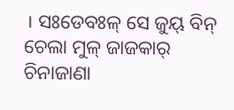। ସଃଡେବଃଳ୍ ସେ ଜୁୟ୍ ବିନ୍ ଚେଲା ମୁଳ୍ ଜାଜକାର୍ ଚିନାଜାଣା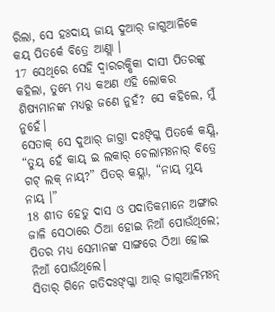ରିଲା, ସେ ହଃଦାୟ୍ ଜାୟ୍ ଦୁଆର୍ ଜାଗୁଆଳିକେ କୟ୍ ପିତର୍କେ ବିତ୍ରେ ଆଣ୍ଲା ।
17 ସେଥିରେ ସେହି ଦ୍ୱାରରକ୍ଷିକା ଦାସୀ ପିତରଙ୍କୁ କହିଲା, ତୁମ୍ଭେ ମଧ୍ୟ କଅଣ ଏହି ଲୋକର ଶିଷ୍ୟମାନଙ୍କ ମଧ୍ୟରୁ ଜଣେ ନୁହଁ? ସେ କହିଲେ, ମୁଁ ନୁହେଁ।
ସେତାକ୍ ସେ ଦୁଆର୍ ଜାଗ୍ତା ଦଃଙ୍ଗ୍ଳି ପିତର୍କେ କୟ୍ଲି, “ତୁୟ୍ ହେଁ କାୟ୍ ଇ ଲକାର୍ ଚେଲାମଃନାର୍ ବିତ୍ରେ ଗଟ୍ ଲକ୍ ନାୟ୍?” ପିତର୍ କୟ୍ଲା, “ନାୟ୍ ମୁୟ୍ ନାୟ୍ ।”
18 ଶୀତ ହେତୁ ଦାସ ଓ ପଦାତିକମାନେ ଅଙ୍ଗାର ଜାଳି ସେଠାରେ ଠିଆ ହୋଇ ନିଆଁ ପୋଉଁଥିଲେ; ପିତର ମଧ୍ୟ ସେମାନଙ୍କ ସାଙ୍ଗରେ ଠିଆ ହୋଇ ନିଆଁ ପୋଉଁଥିଲେ।
ସିତାର୍ ଗିନେ ଗତିଦଃଙ୍ଗ୍ଳା ଆର୍ ଜାଗୁଆଳିମଃନ୍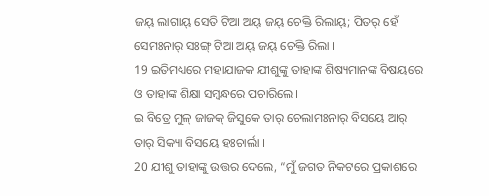ଜୟ୍ ଲାଗାୟ୍ ସେତି ଟିଆ ଅୟ୍ ଜୟ୍ ଚେକ୍ତି ରିଲାୟ୍; ପିତର୍ ହେଁ ସେମଃନାର୍ ସଃଙ୍ଗ୍ ଟିଆ ଅୟ୍ ଜୟ୍ ଚେକ୍ତି ରିଲା ।
19 ଇତିମଧ୍ୟରେ ମହାଯାଜକ ଯୀଶୁଙ୍କୁ ତାହାଙ୍କ ଶିଷ୍ୟମାନଙ୍କ ବିଷୟରେ ଓ ତାହାଙ୍କ ଶିକ୍ଷା ସମ୍ବନ୍ଧରେ ପଚାରିଲେ।
ଇ ବିତ୍ରେ ମୁଳ୍ ଜାଜକ୍ ଜିସୁକେ ତାର୍ ଚେଲାମଃନାର୍ ବିସୟେ ଆର୍ ତାର୍ ସିକ୍ୟା ବିସୟେ ହଃଚାର୍ଲା ।
20 ଯୀଶୁ ତାହାଙ୍କୁ ଉତ୍ତର ଦେଲେ, “ମୁଁ ଜଗତ ନିକଟରେ ପ୍ରକାଶରେ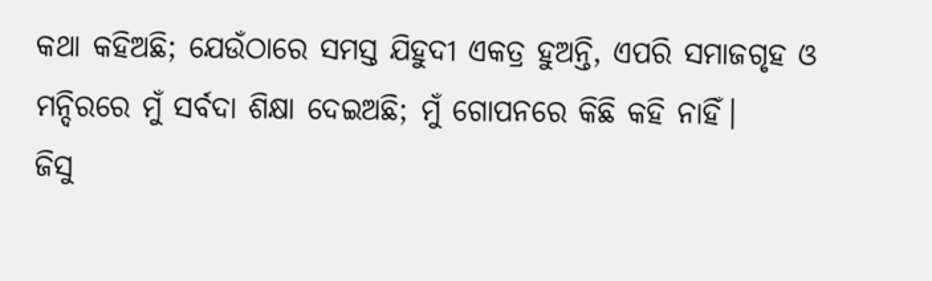କଥା କହିଅଛି; ଯେଉଁଠାରେ ସମସ୍ତ ଯିହୁଦୀ ଏକତ୍ର ହୁଅନ୍ତି, ଏପରି ସମାଜଗୃହ ଓ ମନ୍ଦିରରେ ମୁଁ ସର୍ବଦା ଶିକ୍ଷା ଦେଇଅଛି; ମୁଁ ଗୋପନରେ କିଛି କହି ନାହିଁ।
ଜିସୁ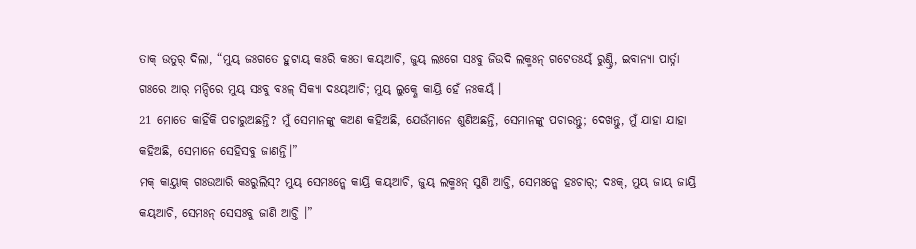ତାକ୍ ଉତୁର୍ ଦିଲା, “ମୁୟ୍ ଜଃଗତେ ହୁଟାୟ୍ କଃରି କଃତା କୟ୍ଆଚି, ଜୁୟ୍ ଲଃଗେ ସଃବୁ ଜିଉଦି ଲକ୍ମଃନ୍ ଗଟେତଃୟ୍ଁ ରୁଣ୍ଡ୍ତି, ଇବାନ୍ୟା ପାର୍ତ୍ନା ଗଃରେ ଆର୍ ମନ୍ଦିରେ ମୁୟ୍ ସଃବୁ ବଃଳ୍ ସିକ୍ୟା ଦଃୟ୍ଆଚି; ମୁୟ୍ ଲୁକ୍ଣେ କାୟ୍ରି ହେଁ ନଃକୟ୍ଁ ।
21 ମୋତେ କାହିଁକି ପଚାରୁଅଛନ୍ତି? ମୁଁ ସେମାନଙ୍କୁ କଅଣ କହିଅଛି, ଯେଉଁମାନେ ଶୁଣିଅଛନ୍ତି, ସେମାନଙ୍କୁ ପଚାରନ୍ତୁ; ଦେଖନ୍ତୁ, ମୁଁ ଯାହା ଯାହା କହିଅଛି, ସେମାନେ ସେହିସବୁ ଜାଣନ୍ତି।”
ମକ୍ କାୟ୍ତାକ୍ ଗଃଉଆରି କଃରୁଲିସ୍? ମୁୟ୍ ସେମଃନ୍କେ କାୟ୍ରି କୟ୍ଆଚି, ଜୁୟ୍ ଲକ୍ମଃନ୍ ସୁଣି ଆଚ୍ତି, ସେମଃନ୍କେ ହଃଚାର୍; ଦଃକ୍, ମୁୟ୍ ଜାୟ୍ ଜାୟ୍ରି କୟ୍ଆଚି, ସେମଃନ୍ ସେସଃବୁ ଜାଣି ଆଚ୍ତି ।”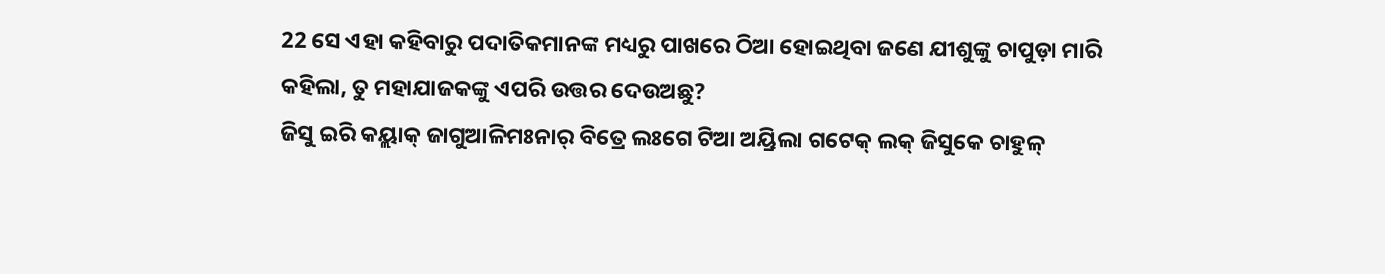22 ସେ ଏହା କହିବାରୁ ପଦାତିକମାନଙ୍କ ମଧ୍ୟରୁ ପାଖରେ ଠିଆ ହୋଇଥିବା ଜଣେ ଯୀଶୁଙ୍କୁ ଚାପୁଡ଼ା ମାରି କହିଲା, ତୁ ମହାଯାଜକଙ୍କୁ ଏପରି ଉତ୍ତର ଦେଉଅଛୁ?
ଜିସୁ ଇରି କୟ୍ଲାକ୍ ଜାଗୁଆଳିମଃନାର୍ ବିତ୍ରେ ଲଃଗେ ଟିଆ ଅୟ୍ରିଲା ଗଟେକ୍ ଲକ୍ ଜିସୁକେ ଚାହୁଳ୍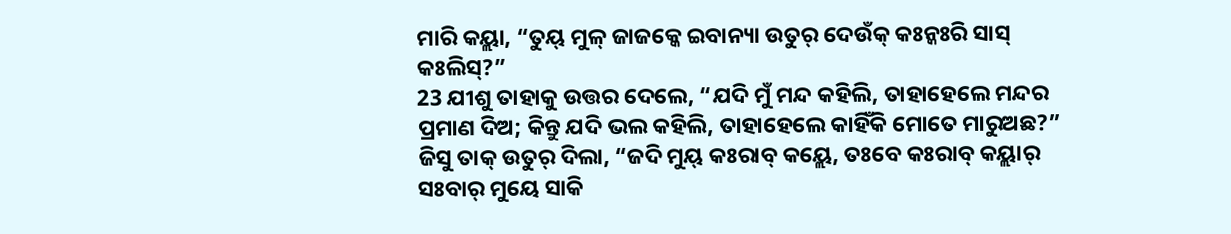ମାରି କୟ୍ଲା, “ତୁୟ୍ ମୁଳ୍ ଜାଜକ୍କେ ଇବାନ୍ୟା ଉତୁର୍ ଦେଉଁକ୍ କଃନ୍କଃରି ସାସ୍ କଃଲିସ୍?”
23 ଯୀଶୁ ତାହାକୁ ଉତ୍ତର ଦେଲେ, “ଯଦି ମୁଁ ମନ୍ଦ କହିଲି, ତାହାହେଲେ ମନ୍ଦର ପ୍ରମାଣ ଦିଅ; କିନ୍ତୁ ଯଦି ଭଲ କହିଲି, ତାହାହେଲେ କାହିଁକି ମୋତେ ମାରୁଅଛ?”
ଜିସୁ ତାକ୍ ଉତୁର୍ ଦିଲା, “ଜଦି ମୁୟ୍ କଃରାବ୍ କୟ୍ଲେ, ତଃବେ କଃରାବ୍ କୟ୍ଲାର୍ ସଃବାର୍ ମୁୟେ ସାକି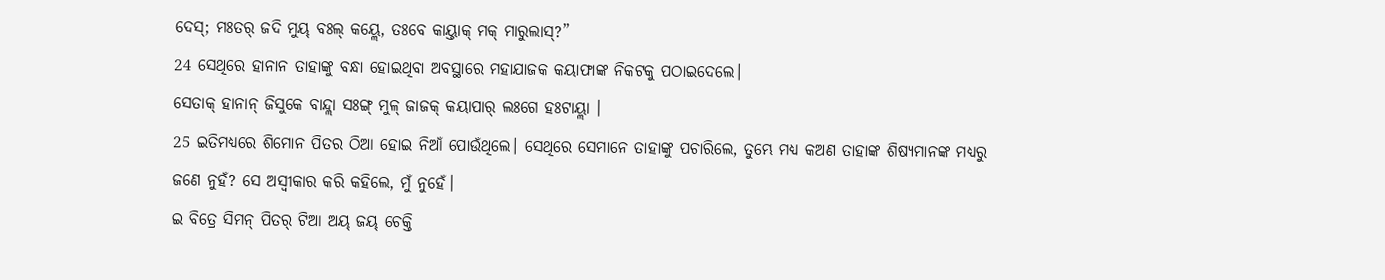ଦେସ୍; ମଃତର୍ ଜଦି ମୁୟ୍ ବଃଲ୍ କୟ୍ଲେ, ତଃବେ କାୟ୍ତାକ୍ ମକ୍ ମାରୁଲାସ୍?”
24 ସେଥିରେ ହାନାନ ତାହାଙ୍କୁ ବନ୍ଧା ହୋଇଥିବା ଅବସ୍ଥାରେ ମହାଯାଜକ କୟାଫାଙ୍କ ନିକଟକୁ ପଠାଇଦେଲେ।
ସେତାକ୍ ହାନାନ୍ ଜିସୁକେ ବାନ୍ଦ୍ଲା ସଃଙ୍ଗ୍ ମୁଳ୍ ଜାଜକ୍ କୟାପାର୍ ଲଃଗେ ହଃଟାୟ୍ଲା ।
25 ଇତିମଧ୍ୟରେ ଶିମୋନ ପିତର ଠିଆ ହୋଇ ନିଆଁ ପୋଉଁଥିଲେ। ସେଥିରେ ସେମାନେ ତାହାଙ୍କୁ ପଚାରିଲେ, ତୁମ୍ଭେ ମଧ୍ୟ କଅଣ ତାହାଙ୍କ ଶିଷ୍ୟମାନଙ୍କ ମଧ୍ୟରୁ ଜଣେ ନୁହଁ? ସେ ଅସ୍ୱୀକାର କରି କହିଲେ, ମୁଁ ନୁହେଁ।
ଇ ବିତ୍ରେ ସିମନ୍ ପିତର୍ ଟିଆ ଅୟ୍ ଜୟ୍ ଚେକ୍ତି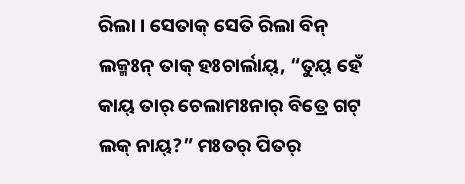ରିଲା । ସେତାକ୍ ସେତି ରିଲା ବିନ୍ ଲକ୍ମଃନ୍ ତାକ୍ ହଃଚାର୍ଲାୟ୍, “ତୁୟ୍ ହେଁ କାୟ୍ ତାର୍ ଚେଲାମଃନାର୍ ବିତ୍ରେ ଗଟ୍ ଲକ୍ ନାୟ୍?” ମଃତର୍ ପିତର୍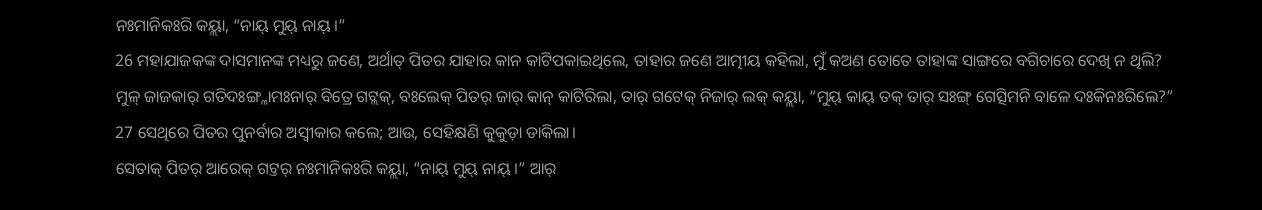ନଃମାନିକଃରି କୟ୍ଲା, “ନାୟ୍ ମୁୟ୍ ନାୟ୍ ।”
26 ମହାଯାଜକଙ୍କ ଦାସମାନଙ୍କ ମଧ୍ୟରୁ ଜଣେ, ଅର୍ଥାତ୍ ପିତର ଯାହାର କାନ କାଟିପକାଇଥିଲେ, ତାହାର ଜଣେ ଆତ୍ମୀୟ କହିଲା, ମୁଁ କଅଣ ତୋତେ ତାହାଙ୍କ ସାଙ୍ଗରେ ବଗିଚାରେ ଦେଖି ନ ଥିଲି?
ମୁଳ୍ ଜାଜକାର୍ ଗତିଦଃଙ୍ଗ୍ଳାମଃନାର୍ ବିତ୍ରେ ଗଟ୍ଲକ୍, ବଃଲେକ୍ ପିତର୍ ଜାର୍ କାନ୍ କାଟିରିଲା, ତାର୍ ଗଟେକ୍ ନିଜାର୍ ଲକ୍ କୟ୍ଲା, “ମୁୟ୍ କାୟ୍ ତକ୍ ତାର୍ ସଃଙ୍ଗ୍ ଗେତ୍ସିମନି ବାଳେ ଦଃକିନଃରିଲେ?”
27 ସେଥିରେ ପିତର ପୁନର୍ବାର ଅସ୍ୱୀକାର କଲେ; ଆଉ, ସେହିକ୍ଷଣି କୁକୁଡ଼ା ଡାକିଲା।
ସେତାକ୍ ପିତର୍ ଆରେକ୍ ଗଟ୍ତର୍ ନଃମାନିକଃରି କୟ୍ଲା, “ନାୟ୍ ମୁୟ୍ ନାୟ୍ ।” ଆର୍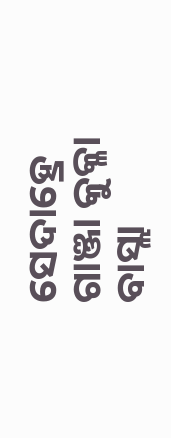ସେଦାହ୍ରେ ଗାଞ୍ଜା କୁକ୍ଳା ବାସ୍ଲା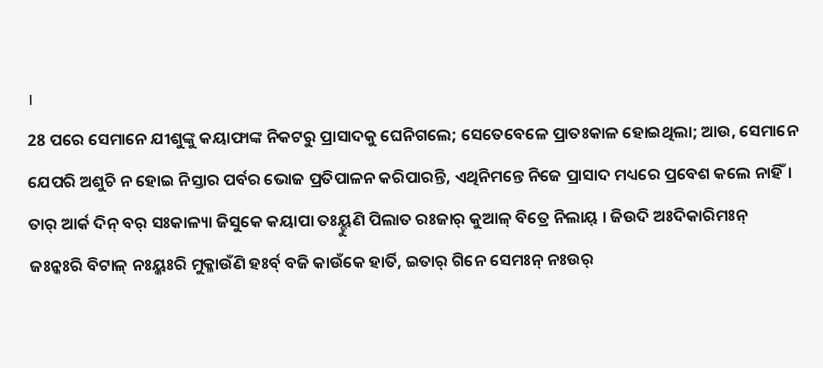।
28 ପରେ ସେମାନେ ଯୀଶୁଙ୍କୁ କୟାଫାଙ୍କ ନିକଟରୁ ପ୍ରାସାଦକୁ ଘେନିଗଲେ; ସେତେବେଳେ ପ୍ରାତଃକାଳ ହୋଇଥିଲା; ଆଉ, ସେମାନେ ଯେପରି ଅଶୁଚି ନ ହୋଇ ନିସ୍ତାର ପର୍ବର ଭୋଜ ପ୍ରତିପାଳନ କରିପାରନ୍ତି, ଏଥିନିମନ୍ତେ ନିଜେ ପ୍ରାସାଦ ମଧ୍ୟରେ ପ୍ରବେଶ କଲେ ନାହିଁ।
ତାର୍ ଆର୍କ ଦିନ୍ ବର୍ ସଃକାଳ୍ୟା ଜିସୁକେ କୟାପା ତଃୟ୍ହୁଣି ପିଲାତ ରଃଜାର୍ କୁଆଳ୍ ବିତ୍ରେ ନିଲାୟ୍ । ଜିଉଦି ଅଃଦିକାରିମଃନ୍ ଜଃନ୍କଃରି ବିଟାଳ୍ ନଃୟ୍କଃରି ମୁକ୍ଳାଉଁଣି ହଃର୍ବ୍ ବଜି କାଉଁକେ ହାର୍ତି, ଇତାର୍ ଗିନେ ସେମଃନ୍ ନଃଉର୍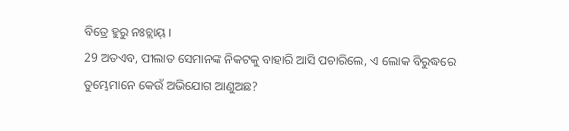ବିତ୍ରେ ହୁରୁ ନଃଚ୍ଲାୟ୍ ।
29 ଅତଏବ, ପୀଲାତ ସେମାନଙ୍କ ନିକଟକୁ ବାହାରି ଆସି ପଚାରିଲେ, ଏ ଲୋକ ବିରୁଦ୍ଧରେ ତୁମ୍ଭେମାନେ କେଉଁ ଅଭିଯୋଗ ଆଣୁଅଛ?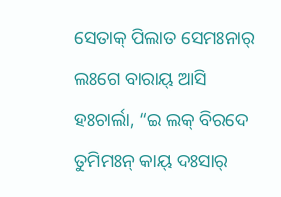ସେତାକ୍ ପିଲାତ ସେମଃନାର୍ ଲଃଗେ ବାରାୟ୍ ଆସି ହଃଚାର୍ଲା, “ଇ ଲକ୍ ବିରଦେ ତୁମିମଃନ୍ କାୟ୍ ଦଃସାର୍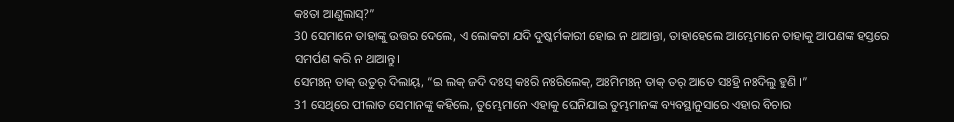କଃତା ଆଣୁଲାସ୍?”
30 ସେମାନେ ତାହାଙ୍କୁ ଉତ୍ତର ଦେଲେ, ଏ ଲୋକଟା ଯଦି ଦୁଷ୍କର୍ମକାରୀ ହୋଇ ନ ଥାଆନ୍ତା, ତାହାହେଲେ ଆମ୍ଭେମାନେ ତାହାକୁ ଆପଣଙ୍କ ହସ୍ତରେ ସମର୍ପଣ କରି ନ ଥାଆନ୍ତୁ।
ସେମଃନ୍ ତାକ୍ ଉତୁର୍ ଦିଲାୟ୍, “ଇ ଲକ୍ ଜଦି ଦଃସ୍ କଃରି ନଃରିଲେକ୍, ଅଃମିମଃନ୍ ତାକ୍ ତର୍ ଆତେ ସଃହ୍ରି ନଃଦିଲୁ ହୁଣି ।”
31 ସେଥିରେ ପୀଲାତ ସେମାନଙ୍କୁ କହିଲେ, ତୁମ୍ଭେମାନେ ଏହାକୁ ଘେନିଯାଇ ତୁମ୍ଭମାନଙ୍କ ବ୍ୟବସ୍ଥାନୁସାରେ ଏହାର ବିଚାର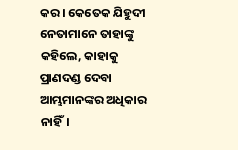କର। କେତେକ ଯିହୁଦୀ ନେତାମାନେ ତାହାଙ୍କୁ କହିଲେ, କାହାକୁ ପ୍ରାଣଦଣ୍ଡ ଦେବା ଆମ୍ଭମାନଙ୍କର ଅଧିକାର ନାହିଁ।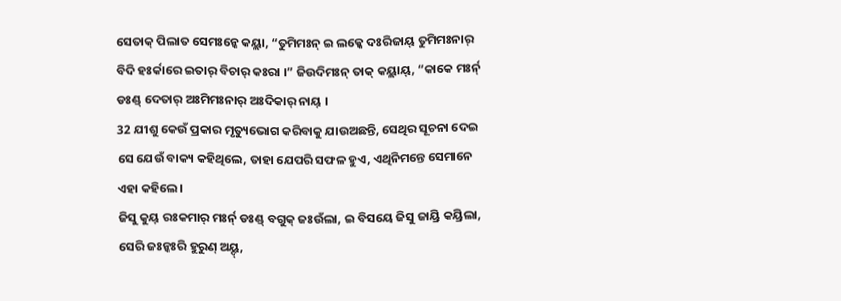ସେତାକ୍ ପିଲାତ ସେମଃନ୍କେ କୟ୍ଲା, “ତୁମିମଃନ୍ ଇ ଲକ୍କେ ଦଃରିଜାୟ୍ ତୁମିମଃନାର୍ ବିଦି ହଃର୍କାରେ ଇତାର୍ ବିଚାର୍ କଃରା ।” ଜିଉଦିମଃନ୍ ତାକ୍ କୟ୍ଲାୟ୍, “କାକେ ମଃର୍ନ୍ ଡଃଣ୍ଡ୍ ଦେତାର୍ ଅଃମିମଃନାର୍ ଅଃଦିକାର୍ ନାୟ୍ ।
32 ଯୀଶୁ କେଉଁ ପ୍ରକାର ମୃତ୍ୟୁଭୋଗ କରିବାକୁ ଯାଉଅଛନ୍ତି, ସେଥିର ସୂଚନା ଦେଇ ସେ ଯେଉଁ ବାକ୍ୟ କହିଥିଲେ, ତାହା ଯେପରି ସଫଳ ହୁଏ, ଏଥିନିମନ୍ତେ ସେମାନେ ଏହା କହିଲେ।
ଜିସୁ କୁୟ୍ ରଃକମାର୍ ମଃର୍ନ୍ ଡଃଣ୍ଡ୍ ବଗୁକ୍ ଜଃଉଁଲା, ଇ ବିସୟେ ଜିସୁ ଜାୟ୍ରି କୟ୍ରିଲା, ସେରି ଜଃନ୍କଃରି ହୁରୁଣ୍ ଅୟ୍ଦ୍,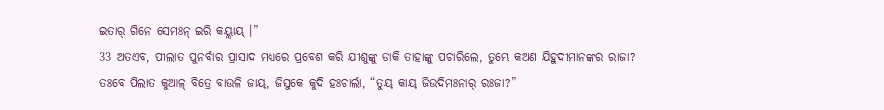ଇତାର୍ ଗିନେ ସେମଃନ୍ ଇରି କୟ୍ଲାୟ୍ ।”
33 ଅତଏବ, ପୀଲାତ ପୁନର୍ବାର ପ୍ରାସାଦ ମଧ୍ୟରେ ପ୍ରବେଶ କରି ଯୀଶୁଙ୍କୁ ଡାକି ତାହାଙ୍କୁ ପଚାରିଲେ, ତୁମ୍ଭେ କଅଣ ଯିହୁଦୀମାନଙ୍କର ରାଜା?
ତଃବେ ପିଲାତ କୁଆଳ୍ ବିତ୍ରେ ବାଉଳି ଜାୟ୍, ଜିସୁକେ କୁଦି ହଃଚାର୍ଲା, “ତୁୟ୍ କାୟ୍ ଜିଉଦିମଃନାର୍ ରଃଜା?”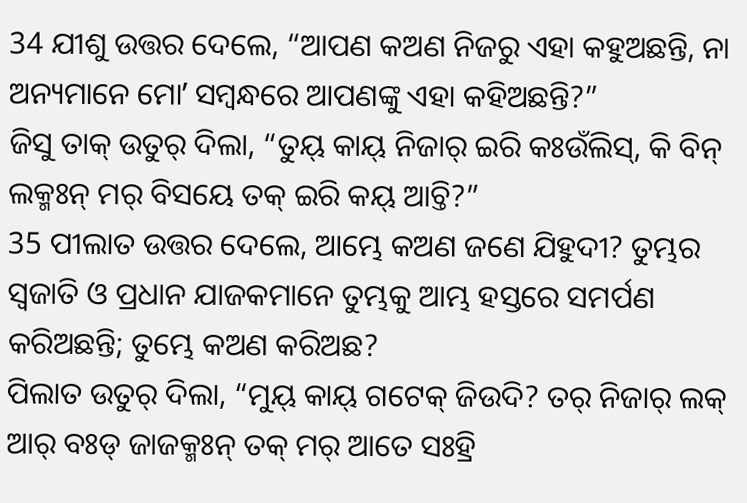34 ଯୀଶୁ ଉତ୍ତର ଦେଲେ, “ଆପଣ କଅଣ ନିଜରୁ ଏହା କହୁଅଛନ୍ତି, ନା ଅନ୍ୟମାନେ ମୋʼ ସମ୍ବନ୍ଧରେ ଆପଣଙ୍କୁ ଏହା କହିଅଛନ୍ତି?”
ଜିସୁ ତାକ୍ ଉତୁର୍ ଦିଲା, “ତୁୟ୍ କାୟ୍ ନିଜାର୍ ଇରି କଃଉଁଲିସ୍, କି ବିନ୍ ଲକ୍ମଃନ୍ ମର୍ ବିସୟେ ତକ୍ ଇରି କୟ୍ ଆଚ୍ତି?”
35 ପୀଲାତ ଉତ୍ତର ଦେଲେ, ଆମ୍ଭେ କଅଣ ଜଣେ ଯିହୁଦୀ? ତୁମ୍ଭର ସ୍ୱଜାତି ଓ ପ୍ରଧାନ ଯାଜକମାନେ ତୁମ୍ଭକୁ ଆମ୍ଭ ହସ୍ତରେ ସମର୍ପଣ କରିଅଛନ୍ତି; ତୁମ୍ଭେ କଅଣ କରିଅଛ?
ପିଲାତ ଉତୁର୍ ଦିଲା, “ମୁୟ୍ କାୟ୍ ଗଟେକ୍ ଜିଉଦି? ତର୍ ନିଜାର୍ ଲକ୍ ଆର୍ ବଃଡ୍ ଜାଜକ୍ମଃନ୍ ତକ୍ ମର୍ ଆତେ ସଃହ୍ରି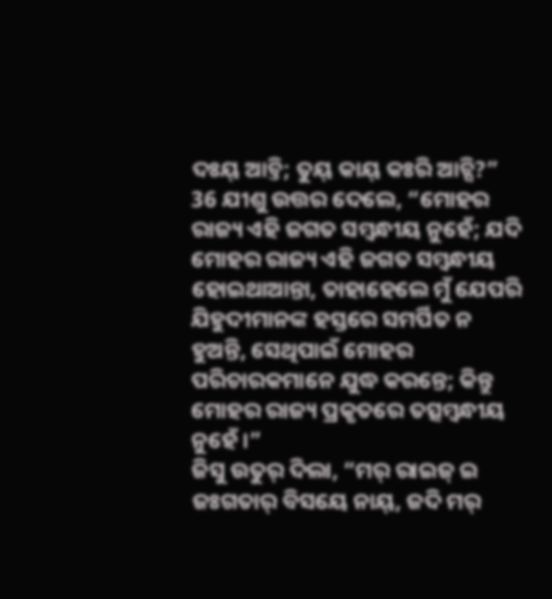ଦଃୟ୍ ଆଚ୍ତି; ତୁୟ୍ କାୟ୍ କଃରି ଆଚ୍ସି?”
36 ଯୀଶୁ ଉତ୍ତର ଦେଲେ, “ମୋହର ରାଜ୍ୟ ଏହି ଜଗତ ସମ୍ବନ୍ଧୀୟ ନୁହେଁ; ଯଦି ମୋହର ରାଜ୍ୟ ଏହି ଜଗତ ସମ୍ବନ୍ଧୀୟ ହୋଇଥାଆନ୍ତା, ତାହାହେଲେ ମୁଁ ଯେପରି ଯିହୁଦୀମାନଙ୍କ ହସ୍ତରେ ସମର୍ପିତ ନ ହୁଅନ୍ତି, ସେଥିପାଇଁ ମୋହର ପରିଚାରକମାନେ ଯୁଦ୍ଧ କରନ୍ତେ; କିନ୍ତୁ ମୋହର ରାଜ୍ୟ ପ୍ରକୃତରେ ତତ୍ସମ୍ବନ୍ଧୀୟ ନୁହେଁ।”
ଜିସୁ ଉତୁର୍ ଦିଲା, “ମର୍ ରାଇଜ୍ ଇ ଜଃଗତାର୍ ବିସୟେ ନାୟ୍, ଜଦି ମର୍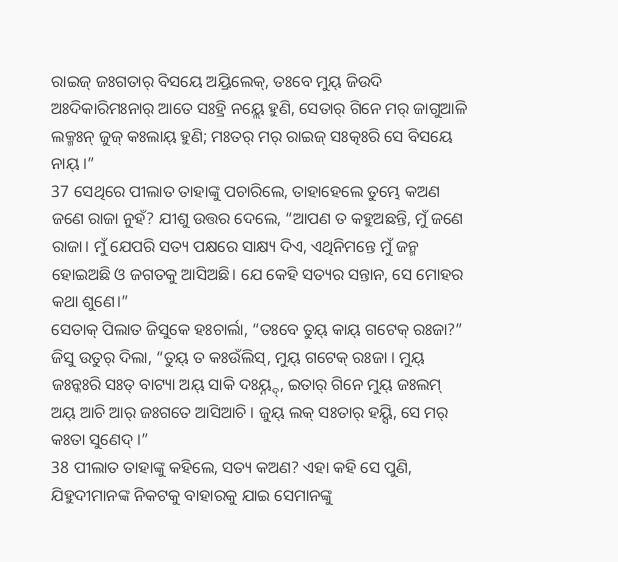ରାଇଜ୍ ଜଃଗତାର୍ ବିସୟେ ଅୟ୍ରିଲେକ୍, ତଃବେ ମୁୟ୍ ଜିଉଦି ଅଃଦିକାରିମଃନାର୍ ଆତେ ସଃହ୍ରି ନୟ୍ଲେ ହୁଣି, ସେତାର୍ ଗିନେ ମର୍ ଜାଗୁଆଳି ଲକ୍ମଃନ୍ ଜୁଜ୍ କଃଲାୟ୍ ହୁଣି; ମଃତର୍ ମର୍ ରାଇଜ୍ ସଃତ୍କଃରି ସେ ବିସୟେ ନାୟ୍ ।”
37 ସେଥିରେ ପୀଲାତ ତାହାଙ୍କୁ ପଚାରିଲେ, ତାହାହେଲେ ତୁମ୍ଭେ କଅଣ ଜଣେ ରାଜା ନୁହଁ? ଯୀଶୁ ଉତ୍ତର ଦେଲେ, “ଆପଣ ତ କହୁଅଛନ୍ତି, ମୁଁ ଜଣେ ରାଜା। ମୁଁ ଯେପରି ସତ୍ୟ ପକ୍ଷରେ ସାକ୍ଷ୍ୟ ଦିଏ, ଏଥିନିମନ୍ତେ ମୁଁ ଜନ୍ମ ହୋଇଅଛି ଓ ଜଗତକୁ ଆସିଅଛି। ଯେ କେହି ସତ୍ୟର ସନ୍ତାନ, ସେ ମୋହର କଥା ଶୁଣେ।”
ସେତାକ୍ ପିଲାତ ଜିସୁକେ ହଃଚାର୍ଲା, “ତଃବେ ତୁୟ୍ କାୟ୍ ଗଟେକ୍ ରଃଜା?” ଜିସୁ ଉତୁର୍ ଦିଲା, “ତୁୟ୍ ତ କଃଉଁଲିସ୍, ମୁୟ୍ ଗଟେକ୍ ରଃଜା । ମୁୟ୍ ଜଃନ୍କଃରି ସଃତ୍ ବାଟ୍ୟା ଅୟ୍ ସାକି ଦଃୟ୍ନ୍ଦ୍, ଇତାର୍ ଗିନେ ମୁୟ୍ ଜଃଲମ୍ ଅୟ୍ ଆଚି ଆର୍ ଜଃଗତେ ଆସିଆଚି । ଜୁୟ୍ ଲକ୍ ସଃତାର୍ ହୟ୍ସି, ସେ ମର୍ କଃତା ସୁଣେଦ୍ ।”
38 ପୀଲାତ ତାହାଙ୍କୁ କହିଲେ, ସତ୍ୟ କଅଣ? ଏହା କହି ସେ ପୁଣି, ଯିହୁଦୀମାନଙ୍କ ନିକଟକୁ ବାହାରକୁ ଯାଇ ସେମାନଙ୍କୁ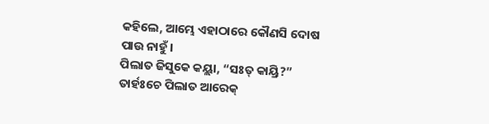କହିଲେ, ଆମ୍ଭେ ଏହାଠାରେ କୌଣସି ଦୋଷ ପାଉ ନାହୁଁ।
ପିଲାତ ଜିସୁକେ କୟ୍ଲା, “ସଃତ୍ କାୟ୍ରି?” ତାର୍ହଃଚେ ପିଲାତ ଆରେକ୍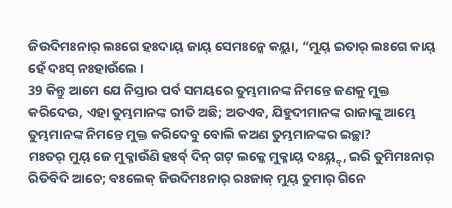ଜିଉଦିମଃନାର୍ ଲଃଗେ ହଃଦାୟ୍ ଜାୟ୍ ସେମଃନ୍କେ କୟ୍ଲା, “ମୁୟ୍ ଇତାର୍ ଲଃଗେ କାୟ୍ ହେଁ ଦଃସ୍ ନଃହାଉଁଲେ ।
39 କିନ୍ତୁ ଆମେ ଯେ ନିସ୍ତାର ପର୍ବ ସମୟରେ ତୁମ୍ଭମାନଙ୍କ ନିମନ୍ତେ ଜଣକୁ ମୁକ୍ତ କରିଦେଉ, ଏହା ତୁମ୍ଭମାନଙ୍କ ରୀତି ଅଛି; ଅତଏବ, ଯିହୁଦୀମାନଙ୍କ ରାଜାଙ୍କୁ ଆମ୍ଭେ ତୁମ୍ଭମାନଙ୍କ ନିମନ୍ତେ ମୁକ୍ତ କରିଦେବୁ ବୋଲି କଅଣ ତୁମ୍ଭମାନଙ୍କର ଇଚ୍ଛା?
ମଃତର୍ ମୁୟ୍ ଜେ ମୁକ୍ଳାଉଁଣି ହଃର୍ବ୍ ଦିନ୍ ଗଟ୍ ଲକ୍କେ ମୁକ୍ଳାୟ୍ ଦଃୟ୍ନ୍ଦ୍, ଇରି ତୁମିମଃନାର୍ ରିତିବିଦି ଆଚେ; ବଃଲେକ୍ ଜିଉଦିମଃନାର୍ ରଃଜାକ୍ ମୁୟ୍ ତୁମାର୍ ଗିନେ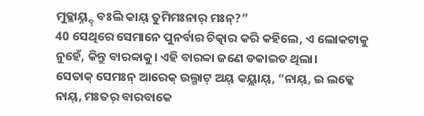ମୁକ୍ଳାୟ୍ନ୍ଦ୍ ବଃଲି କାୟ୍ ତୁମିମଃନାର୍ ମଃନ୍?”
40 ସେଥିରେ ସେମାନେ ପୁନର୍ବାର ଚିତ୍କାର କରି କହିଲେ, ଏ ଲୋକଟାକୁ ନୁହେଁ, କିନ୍ତୁ ବାରବ୍ବାକୁ। ଏହି ବାରବ୍ବା ଜଣେ ଡକାଇତ ଥିଲା।
ସେତାକ୍ ସେମଃନ୍ ଆରେକ୍ ଉଲ୍ଗାଟ୍ ଅୟ୍ କୟ୍ଲାୟ୍, “ନାୟ୍, ଇ ଲକ୍କେ ନାୟ୍, ମଃତର୍ ବାରବାକେ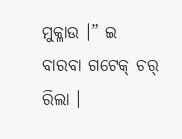ମୁକ୍ଳାଉ ।” ଇ ବାରବା ଗଟେକ୍ ଚର୍ ରିଲା ।